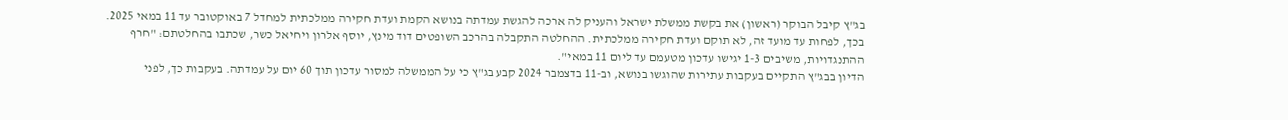בג"ץ קיבל הבוקר (ראשון) את בקשת ממשלת ישראל והעניק לה ארכה להגשת עמדתה בנושא הקמת ועדת חקירה ממלכתית למחדל 7 באוקטובר עד 11 במאי 2025. בכך, לפחות עד מועד זה, לא תוקם ועדת חקירה ממלכתית. ההחלטה התקבלה בהרכב השופטים דוד מינץ, יוסף אלרון ויחיאל כשר, שכתבו בהחלטתם: "חרף ההתנגדויות, משיבים 1-3 יגישו עדכון מטעמם עד ליום 11 במאי".
הדיון בבג"ץ התקיים בעקבות עתירות שהוגשו בנושא, וב-11 בדצמבר 2024 קבע בג"ץ כי על הממשלה למסור עדכון תוך 60 יום על עמדתה. בעקבות כך, לפני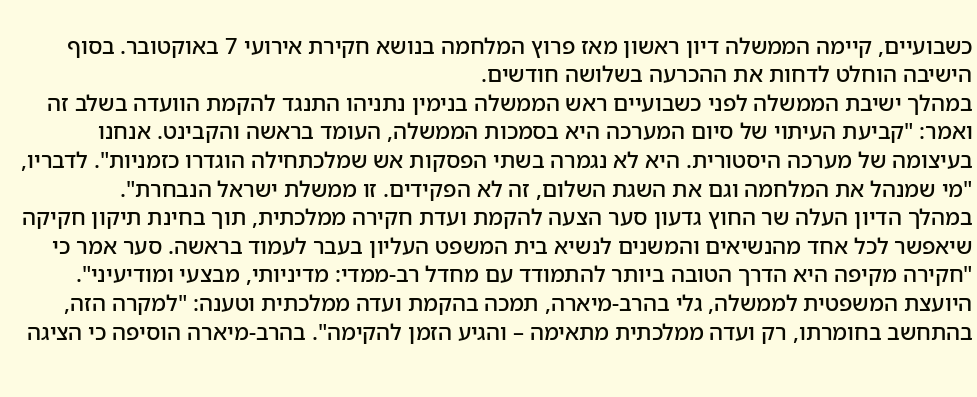כשבועיים, קיימה הממשלה דיון ראשון מאז פרוץ המלחמה בנושא חקירת אירועי 7 באוקטובר. בסוף הישיבה הוחלט לדחות את ההכרעה בשלושה חודשים.
במהלך ישיבת הממשלה לפני כשבועיים ראש הממשלה בנימין נתניהו התנגד להקמת הוועדה בשלב זה ואמר: "קביעת העיתוי של סיום המערכה היא בסמכות הממשלה, העומד בראשה והקבינט. אנחנו בעיצומה של מערכה היסטורית. היא לא נגמרה בשתי הפסקות אש שמלכתחילה הוגדרו כזמניות". לדבריו, "מי שמנהל את המלחמה וגם את השגת השלום, זה לא הפקידים. זו ממשלת ישראל הנבחרת".
במהלך הדיון העלה שר החוץ גדעון סער הצעה להקמת ועדת חקירה ממלכתית, תוך בחינת תיקון חקיקה שיאפשר לכל אחד מהנשיאים והמשנים לנשיא בית המשפט העליון בעבר לעמוד בראשה. סער אמר כי "חקירה מקיפה היא הדרך הטובה ביותר להתמודד עם מחדל רב-ממדי: מדיניותי, מבצעי ומודיעיני".
היועצת המשפטית לממשלה, גלי בהרב-מיארה, תמכה בהקמת ועדה ממלכתית וטענה: "למקרה הזה, בהתחשב בחומרתו, רק ועדה ממלכתית מתאימה – והגיע הזמן להקימה". בהרב-מיארה הוסיפה כי הציגה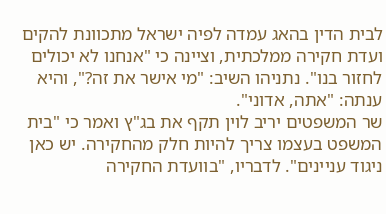לבית הדין בהאג עמדה לפיה ישראל מתכוונת להקים ועדת חקירה ממלכתית, וציינה כי "אנחנו לא יכולים לחזור בנו". נתניהו השיב: "מי אישר את זה?", והיא ענתה: "אתה, אדוני".
שר המשפטים יריב לוין תקף את בג"ץ ואמר כי "בית המשפט בעצמו צריך להיות חלק מהחקירה. יש כאן ניגוד עניינים". לדבריו, "בוועדת החקירה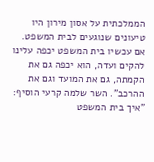הממלכתית על אסון מירון היו טיעונים שנוגעים לבית המשפט. אם עכשיו בית המשפט יכפה עלינו להקים ועדה, הוא יכפה גם את הקמתה, גם את המועד וגם את ההרכב". השר שלמה קרעי הוסיף: "איך בית המשפט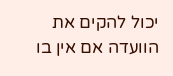יכול להקים את הוועדה אם אין בו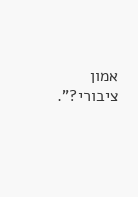אמון ציבורי?".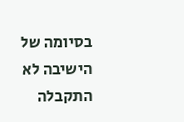בסיומה של הישיבה לא התקבלה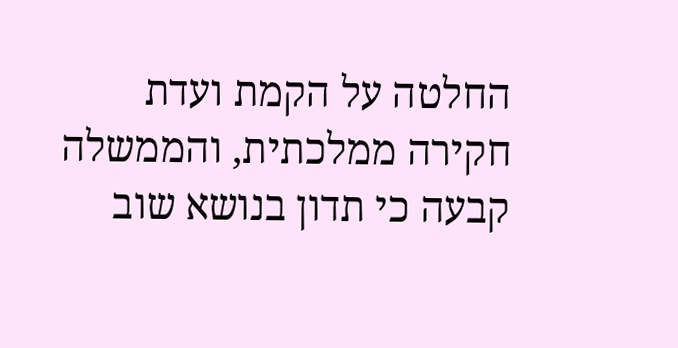החלטה על הקמת ועדת חקירה ממלכתית, והממשלה קבעה כי תדון בנושא שוב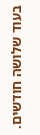בעוד שלושה חודשים.